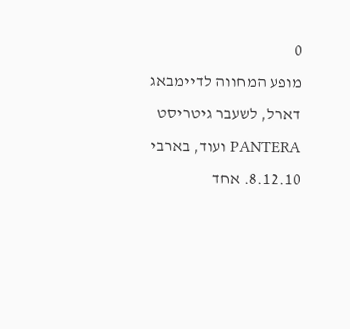0
מופע המחווה לדיימבאג דארל, לשעבר גיטריסט PANTERA ועוד, בארבי 8.12.10. אחד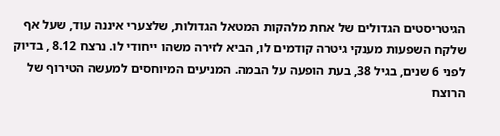הגיטריסטים הגדולים של אחת מלהקות המטאל הגדולות, שלצערי איננה עוד, שעל אף שלקח השפעות מענקי גיטרה קודמים לו, הביא לזירה משהו ייחודי לו. נרצח 8.12 , בדיוק לפני 6 שנים, בגיל 38, בעת הופעה על הבמה. המניעים המיוחסים למעשה הטירוף של הרוצח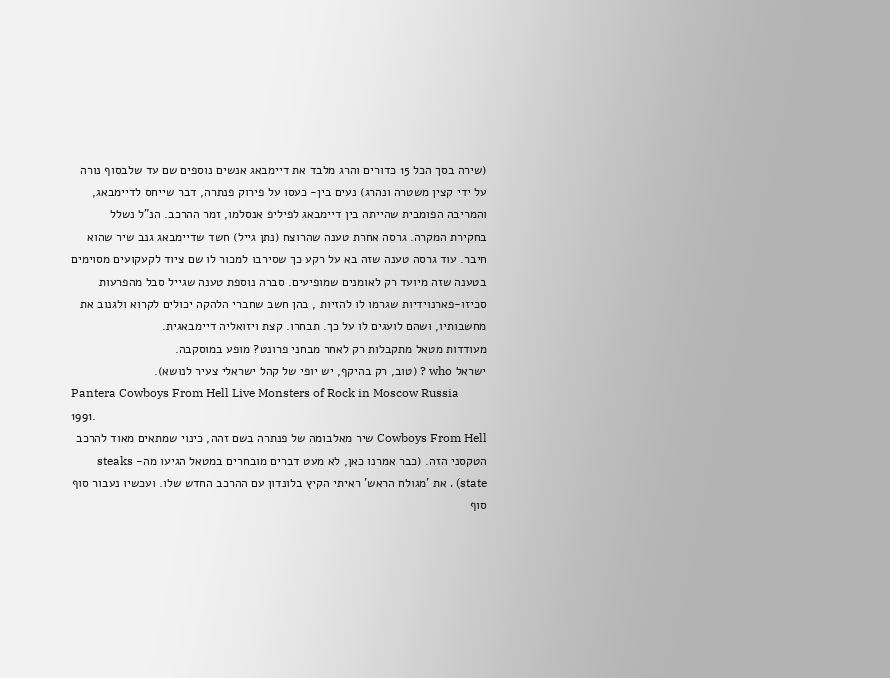(שירה בסך הכל 15 כדורים והרג מלבד את דיימבאג אנשים נוספים שם עד שלבסוף נורה על ידי קצין משטרה ונהרג) נעים בין- כעסו על פירוק פנתרה, דבר שייחס לדיימבאג, והמריבה הפומבית שהייתה בין דיימבאג לפיליפ אנסלמו, זמר ההרכב. הנ"ל נשלל בחקירת המקרה. גרסה אחרת טענה שהרוצח (נתן גייל) חשד שדיימבאג גנב שיר שהוא חיבר. עוד גרסה טענה שזה בא על רקע כך שסירבו למכור לו שם ציוד לקעקועים מסוימים בטענה שזה מיועד רק לאומנים שמופיעים. סברה נוספת טענה שגייל סבל מהפרעות סכיזו-פארנוידיות שגרמו לו להזיות , בהן חשב שחברי הלהקה יכולים לקרוא ולגנוב את מחשבותיו, ושהם לועגים לו על כך. תבחרו. קצת ויזואליה דיימבאגית.
מעודדות מטאל מתקבלות רק לאחר מבחני פרונט? מופע במוסקבה.
ישראל who ? (טוב, רק בהיקף, יש יופי של קהל ישראלי צעיר לנושא).
Pantera Cowboys From Hell Live Monsters of Rock in Moscow Russia 1991.
Cowboys From Hell שיר מאלבומה של פנתרה בשם זהה, כינוי שמתאים מאוד להרכב הטקסני הזה. (כבר אמרנו כאן, לא מעט דברים מובחרים במטאל הגיעו מה- steaks state) . את 'מגולח הראש' ראיתי הקיץ בלונדון עם ההרכב החדש שלו. ועכשיו נעבור סוף סוף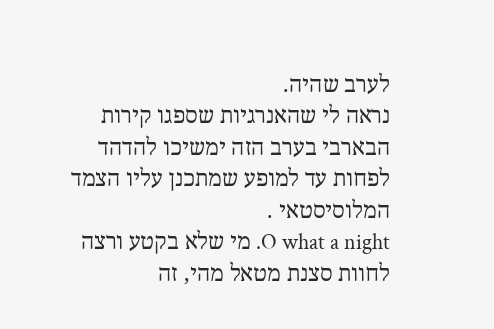לערב שהיה.
נראה לי שהאנרגיות שספגו קירות הבארבי בערב הזה ימשיכו להדהד לפחות עד למופע שמתכנן עליו הצמד המלוסיסטאי .
O what a night. מי שלא בקטע ורצה לחוות סצנת מטאל מהי, זה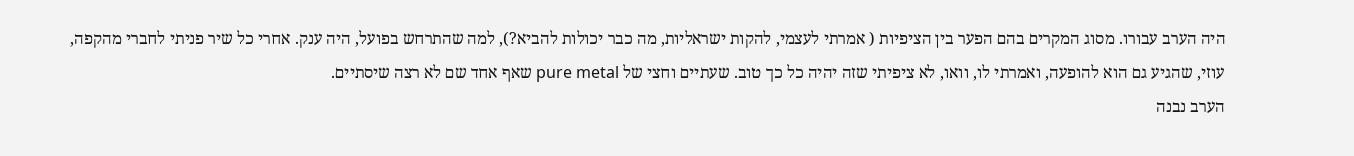היה הערב עבורו. מסוג המקרים בהם הפער בין הציפיות ( אמרתי לעצמי, להקות ישראליות, מה כבר יכולות להביא?), למה שהתרחש בפועל, היה ענק. אחרי כל שיר פניתי לחברי מהקפה, עוזי, שהגיע גם הוא להופעה, ואמרתי לו, וואו, לא ציפיתי שזה יהיה כל כך טוב. שעתיים וחצי של pure metal שאף אחד שם לא רצה שיסתיים.
הערב נבנה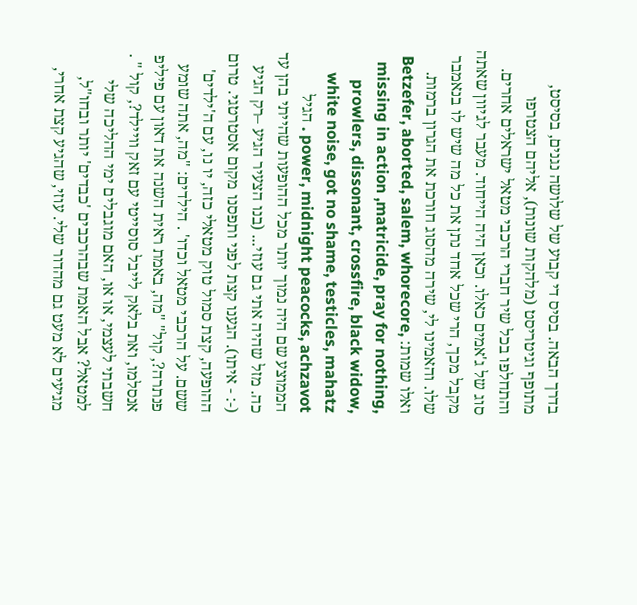בדרך הבאה. בסיס די קבוע של שלושה נגנים, בסיסט, מתופף וגיטריסט (מלהקות שונות), אליהם הצטרפו והתחלפו בכל שיר חברי הרכבי מטאל ישראלים אחרים. סוג של ג'אמים כאלו. וכאן היה הייחוד. מעבר לגיוון שאתה מקבל מכך, הרי שכל אחד נתן את כל מה שיש לו בנאמבר שלו. והאמינו לי, שירה מהסוג חורכת את הגרון ברמות.
ואלו שמות: Betzefer, aborted, salem, whorecore, missing in action ,matricide, pray for nothing, prowlers, dissonant, crossfire, black widow, white noise, got no shame, testicles, mahatz power, midnight peacocks, achzavot . הגיל הממוצע שם היה נמוך יותר מכל ההופעות שהייתי בהן עד כה. מזל שהיה אתי גם עוזי... (בנו הצעיר הגיע –רק הגיע (-: - איתו). הגענו קצת לפני ותפסנו מקום אסטרטגי. טרום ההופעה, קצת סמול טוק מטאלי כזה, יו נו, עם ה'ילדים' ששם. על הרכבי מטאל וכדו' . הילדים: "מה, אתה שומע פנתרה?, קול" "מה, באמת ראית השנה את דאון עם פיליפ אנסלמו, ואת בלאק לייבל סוסייטי עם זאק וויילד?, קול " . חשבתי לעצמי, או או, האם מוגבלים ימי ההליכה שלי למטאל? אבל האמת שבהרכבים 'כבדים' יותר ובחו"ל, מגיעים לא מעט גם מהדור שלי. עוזי, שהגיע קצת אחרי,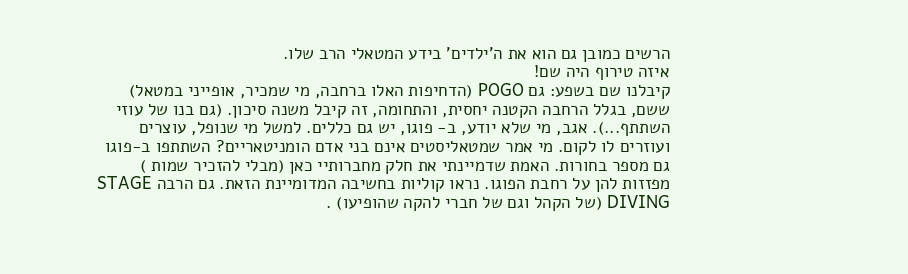הרשים כמובן גם הוא את ה'ילדים' בידע המטאלי הרב שלו.
איזה טירוף היה שם!
קיבלנו שם בשפע: גם POGO (הדחיפות האלו ברחבה, מי שמכיר, אופייני במטאל) ששם, בגלל הרחבה הקטנה יחסית, והתחומה, זה קיבל משנה סיכון. (גם בנו של עוזי השתתף...). אגב, מי שלא יודע, ב- פוגו, יש גם כללים. למשל מי שנופל, עוצרים ועוזרים לו לקום. מי אמר שמטאליסטים אינם בני אדם הומניטאריים? השתתפו ב-פוגו גם מספר בחורות. האמת שדמיינתי את חלק מחברותיי כאן (מבלי להזכיר שמות ) מפזזות להן על רחבת הפוגו. נראו קוליות בחשיבה המדומיינת הזאת. גם הרבה STAGE DIVING (של הקהל וגם של חברי להקה שהופיעו) .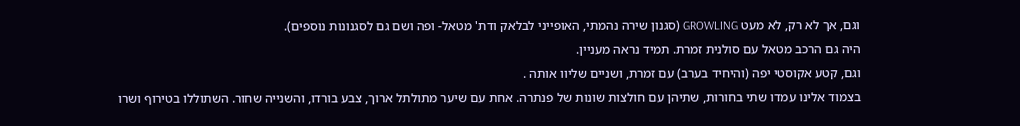וגם, אך לא רק, לא מעט GROWLING (סגנון שירה נהמתי, האופייני לבלאק ודת' מטאל- ופה ושם גם לסגנונות נוספים).
היה גם הרכב מטאל עם סולנית זמרת. תמיד נראה מעניין.
וגם, קטע אקוסטי יפה (והיחיד בערב) עם זמרת, ושניים שליוו אותה .
בצמוד אלינו עמדו שתי בחורות, שתיהן עם חולצות שונות של פנתרה. אחת עם שיער מתולתל ארוך, צבע בורדו, והשנייה שחור. השתוללו בטירוף ושרו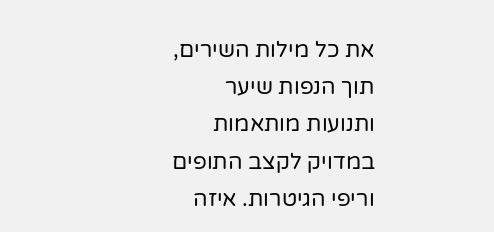את כל מילות השירים, תוך הנפות שיער ותנועות מותאמות במדויק לקצב התופים וריפי הגיטרות. איזה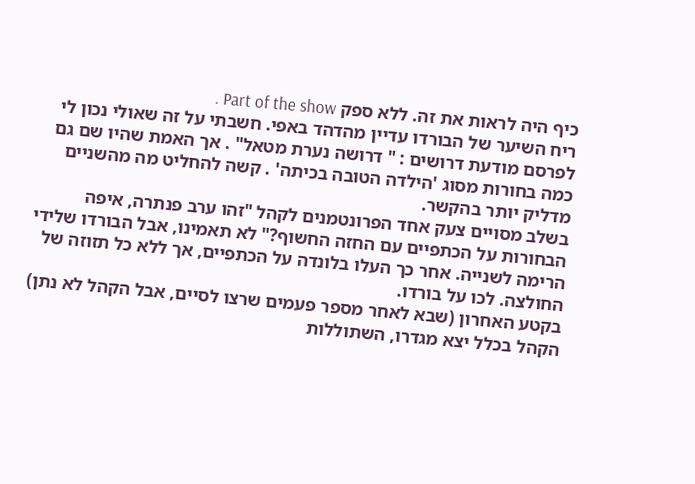כיף היה לראות את זה. ללא ספק Part of the show .
ריח השיער של הבורדו עדיין מהדהד באפי. חשבתי על זה שאולי נכון לי לפרסם מודעת דרושים : " דרושה נערת מטאל" . אך האמת שהיו שם גם כמה בחורות מסוג 'הילדה הטובה בכיתה' . קשה להחליט מה מהשניים מדליק יותר בהקשר.
בשלב מסויים צעק אחד הפרונטמנים לקהל "זהו ערב פנתרה, איפה הבחורות על הכתפיים עם החזה החשוף?" לא תאמינו, אבל הבורדו שלידי הרימה לשנייה. אחר כך העלו בלונדה על הכתפיים, אך ללא כל תזוזה של החולצה. לכו על בורדו.
בקטע האחרון (שבא לאחר מספר פעמים שרצו לסיים, אבל הקהל לא נתן) הקהל בכלל יצא מגדרו, השתוללות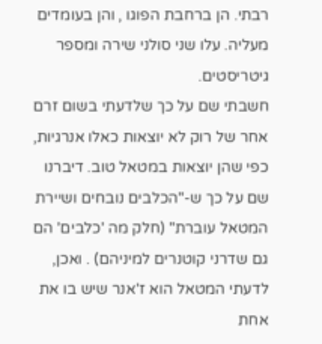רבתי. הן ברחבת הפוגו , והן בעומדים מעליה. עלו שני סולני שירה ומספר גיטריסטים.
חשבתי שם על כך שלדעתי בשום זרם אחר של רוק לא יוצאות כאלו אנרגיות, כפי שהן יוצאות במטאל טוב. דיברנו שם על כך ש-"הכלבים נובחים ושיירת המטאל עוברת" (חלק מה 'כלבים' הם גם שדרני קוטנרים למיניהם) . ואכן, לדעתי המטאל הוא ז'אנר שיש בו את אחת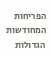הפריחות המחודשות הגדולות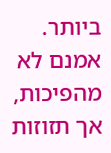ביותר. אמנם לא מהפיכות, אך תזוזות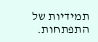תמידיות של התפתחות.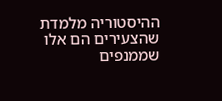ההיסטוריה מלמדת שהצעירים הם אלו שממנפים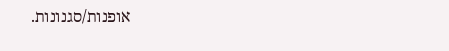אופנות/סגנונות.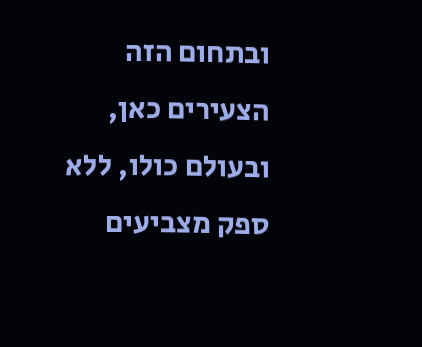ובתחום הזה הצעירים כאן, ובעולם כולו, ללא ספק מצביעים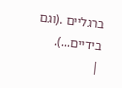ברגליים .(וגם בידיים...).
|